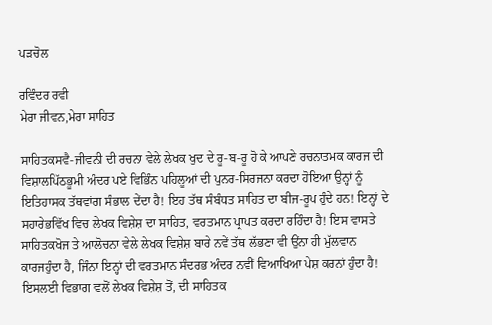ਪੜਚੋਲ

ਰਵਿੰਦਰ ਰਵੀ
ਮੇਰਾ ਜੀਵਨ,ਮੇਰਾ ਸਾਹਿਤ

ਸਾਹਿਤਕਸਵੈ-ਜੀਵਨੀ ਦੀ ਰਚਨਾ ਵੇਲੇ ਲੇਖਕ ਖੁਦ ਦੇ ਰੂ-ਬ-ਰੂ ਹੋ ਕੇ ਆਪਣੇ ਰਚਨਾਤਮਕ ਕਾਰਜ ਦੀ ਵਿਸ਼ਾਲਪਿੱਠਭੂਮੀ ਅੰਦਰ ਪਏ ਵਿਭਿੰਨ ਪਹਿਲੂਆਂ ਦੀ ਪੁਨਰ-ਸਿਰਜਨਾ ਕਰਦਾ ਹੋਇਆ ਉਨ੍ਹਾਂ ਨੂੰ ਇਤਿਹਾਸਕ ਤੱਥਵਾਂਗ ਸੰਭਾਲ ਦੇਂਦਾ ਹੈ! ਇਹ ਤੱਥ ਸੰਬੰਧਤ ਸਾਹਿਤ ਦਾ ਬੀਜ-ਰੂਪ ਹੁੰਦੇ ਹਨ! ਇਨ੍ਹਾਂ ਦੇ ਸਹਾਰੇਭਵਿੱਖ ਵਿਚ ਲੇਖਕ ਵਿਸ਼ੇਸ਼ ਦਾ ਸਾਹਿਤ, ਵਰਤਮਾਨ ਪ੍ਰਾਪਤ ਕਰਦਾ ਰਹਿੰਦਾ ਹੈ! ਇਸ ਵਾਸਤੇ ਸਾਹਿਤਕਖੋਜ ਤੇ ਆਲੋਚਨਾ ਵੇਲੇ ਲੇਖਕ ਵਿਸ਼ੇਸ਼ ਬਾਰੇ ਨਵੇਂ ਤੱਥ ਲੱਭਣਾ ਵੀ ਉਂਨਾ ਹੀ ਮੁੱਲਵਾਨ ਕਾਰਜਹੁੰਦਾ ਹੈ, ਜਿੰਨਾ ਇਨ੍ਹਾਂ ਦੀ ਵਰਤਮਾਨ ਸੰਦਰਭ ਅੰਦਰ ਨਵੀਂ ਵਿਆਖਿਆ ਪੇਸ਼ ਕਰਨਾਂ ਹੁੰਦਾ ਹੈ! ਇਸਲਈ ਵਿਭਾਗ ਵਲੋਂ ਲੇਖਕ ਵਿਸ਼ੇਸ਼ ਤੋਂ, ਦੀ ਸਾਹਿਤਕ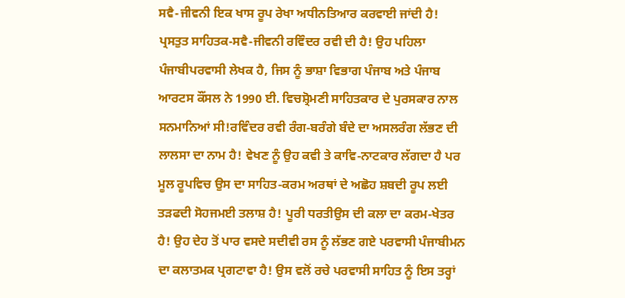ਸਵੈ-ਜੀਵਨੀ ਇਕ ਖਾਸ ਰੂਪ ਰੇਖਾ ਅਧੀਨਤਿਆਰ ਕਰਵਾਈ ਜਾਂਦੀ ਹੈ! ਪ੍ਰਸਤੁਤ ਸਾਹਿਤਕ-ਸਵੈ-ਜੀਵਨੀ ਰਵਿੰਦਰ ਰਵੀ ਦੀ ਹੈ! ਉਹ ਪਹਿਲਾ ਪੰਜਾਬੀਪਰਵਾਸੀ ਲੇਖਕ ਹੈ, ਜਿਸ ਨੂੰ ਭਾਸ਼ਾ ਵਿਭਾਗ ਪੰਜਾਬ ਅਤੇ ਪੰਜਾਬ ਆਰਟਸ ਕੌਂਸਲ ਨੇ 1990 ਈ. ਵਿਚਸ਼੍ਰੋਮਣੀ ਸਾਹਿਤਕਾਰ ਦੇ ਪੁਰਸਕਾਰ ਨਾਲ ਸਨਮਾਨਿਆਂ ਸੀ!ਰਵਿੰਦਰ ਰਵੀ ਰੰਗ-ਬਰੰਗੇ ਬੰਦੇ ਦਾ ਅਸਲਰੰਗ ਲੱਭਣ ਦੀ ਲਾਲਸਾ ਦਾ ਨਾਮ ਹੈ! ਵੇਖਣ ਨੂੰ ਉਹ ਕਵੀ ਤੇ ਕਾਵਿ-ਨਾਟਕਾਰ ਲੱਗਦਾ ਹੈ ਪਰ ਮੂਲ ਰੂਪਵਿਚ ਉਸ ਦਾ ਸਾਹਿਤ-ਕਰਮ ਅਰਥਾਂ ਦੇ ਅਛੋਹ ਸ਼ਬਦੀ ਰੂਪ ਲਈ ਤਡ਼ਫਦੀ ਸੋਹਜਮਈ ਤਲਾਸ਼ ਹੈ! ਪੂਰੀ ਧਰਤੀਉਸ ਦੀ ਕਲਾ ਦਾ ਕਰਮ-ਖੇਤਰ ਹੈ! ਉਹ ਦੇਹ ਤੋਂ ਪਾਰ ਵਸਦੇ ਸਦੀਵੀ ਰਸ ਨੂੰ ਲੱਭਣ ਗਏ ਪਰਵਾਸੀ ਪੰਜਾਬੀਮਨ ਦਾ ਕਲਾਤਮਕ ਪ੍ਰਗਟਾਵਾ ਹੈ! ਉਸ ਵਲੋਂ ਰਚੇ ਪਰਵਾਸੀ ਸਾਹਿਤ ਨੂੰ ਇਸ ਤਰ੍ਹਾਂ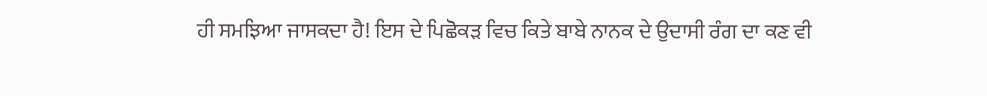ਹੀ ਸਮਝਿਆ ਜਾਸਕਦਾ ਹੈ! ਇਸ ਦੇ ਪਿਛੋਕਡ਼ ਵਿਚ ਕਿਤੇ ਬਾਬੇ ਨਾਨਕ ਦੇ ਉਦਾਸੀ ਰੰਗ ਦਾ ਕਣ ਵੀ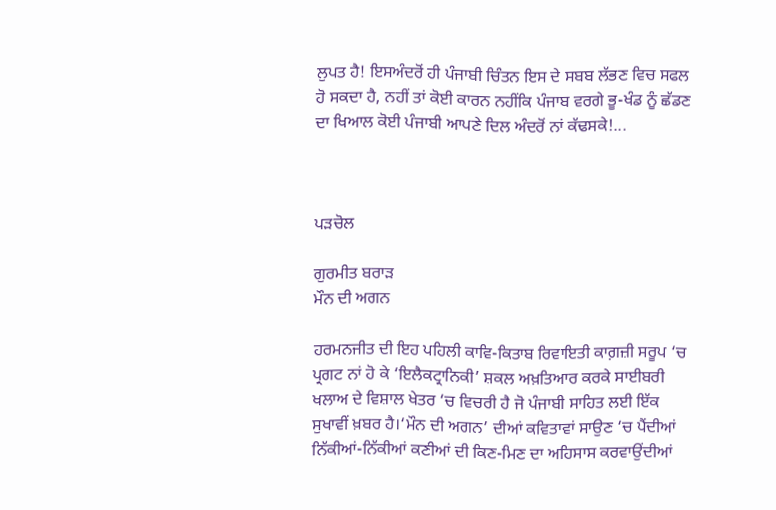ਲੁਪਤ ਹੈ! ਇਸਅੰਦਰੋਂ ਹੀ ਪੰਜਾਬੀ ਚਿੰਤਨ ਇਸ ਦੇ ਸਬਬ ਲੱਭਣ ਵਿਚ ਸਫਲ ਹੋ ਸਕਦਾ ਹੈ, ਨਹੀਂ ਤਾਂ ਕੋਈ ਕਾਰਨ ਨਹੀਂਕਿ ਪੰਜਾਬ ਵਰਗੇ ਭੂ-ਖੰਡ ਨੂੰ ਛੱਡਣ ਦਾ ਖਿਆਲ ਕੋਈ ਪੰਜਾਬੀ ਆਪਣੇ ਦਿਲ ਅੰਦਰੋਂ ਨਾਂ ਕੱਢਸਕੇ!...



ਪੜਚੋਲ

ਗੁਰਮੀਤ ਬਰਾੜ
ਮੌਨ ਦੀ ਅਗਨ

ਹਰਮਨਜੀਤ ਦੀ ਇਹ ਪਹਿਲੀ ਕਾਵਿ-ਕਿਤਾਬ ਰਿਵਾਇਤੀ ਕਾਗ਼ਜ਼ੀ ਸਰੂਪ ‘ਚ ਪ੍ਰਗਟ ਨਾਂ ਹੋ ਕੇ ‘ਇਲੈਕਟ੍ਰਾਨਿਕੀ’ ਸ਼ਕਲ ਅਖ਼ਤਿਆਰ ਕਰਕੇ ਸਾਈਬਰੀ ਖਲਾਅ ਦੇ ਵਿਸ਼ਾਲ ਖੇਤਰ ‘ਚ ਵਿਚਰੀ ਹੈ ਜੋ ਪੰਜਾਬੀ ਸਾਹਿਤ ਲਈ ਇੱਕ ਸੁਖਾਵੀਂ ਖ਼ਬਰ ਹੈ।‘ਮੌਨ ਦੀ ਅਗਨ’ ਦੀਆਂ ਕਵਿਤਾਵਾਂ ਸਾਉਣ ‘ਚ ਪੈਂਦੀਆਂ ਨਿੱਕੀਆਂ-ਨਿੱਕੀਆਂ ਕਣੀਆਂ ਦੀ ਕਿਣ-ਮਿਣ ਦਾ ਅਹਿਸਾਸ ਕਰਵਾਉਂਦੀਆਂ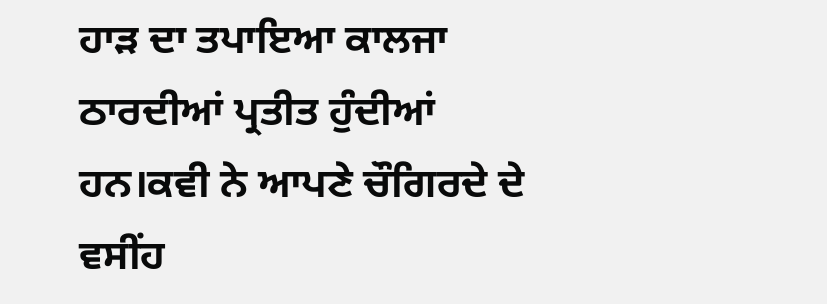ਹਾੜ ਦਾ ਤਪਾਇਆ ਕਾਲਜਾ ਠਾਰਦੀਆਂ ਪ੍ਰਤੀਤ ਹੁੰਦੀਆਂ ਹਨ।ਕਵੀ ਨੇ ਆਪਣੇ ਚੌਗਿਰਦੇ ਦੇ ਵਸੀਂਹ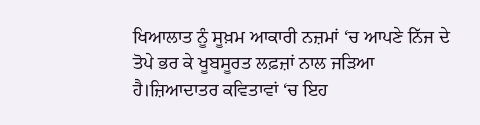ਖਿਆਲਾਤ ਨੂੰ ਸੂਖ਼ਮ ਆਕਾਰੀ ਨਜ਼ਮਾਂ ‘ਚ ਆਪਣੇ ਨਿੱਜ ਦੇ ਤੋਪੇ ਭਰ ਕੇ ਖੂਬਸੂਰਤ ਲਫ਼ਜ਼ਾਂ ਨਾਲ ਜੜਿਆ ਹੈ।ਜ਼ਿਆਦਾਤਰ ਕਵਿਤਾਵਾਂ ‘ਚ ਇਹ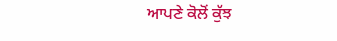ਆਪਣੇ ਕੋਲੋਂ ਕੁੱਝ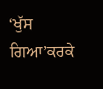‘ਖੁੱਸ ਗਿਆ’ਕਰਕੇ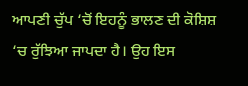ਆਪਣੀ ਚੁੱਪ ‘ਚੋਂ ਇਹਨੂੰ ਭਾਲਣ ਦੀ ਕੋਸ਼ਿਸ਼ ‘ਚ ਰੁੱਝਿਆ ਜਾਪਦਾ ਹੈ। ਉਹ ਇਸ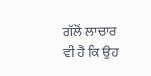ਗੱਲੋਂ ਲਾਚਾਰ ਵੀ ਹੈ ਕਿ ਉਹ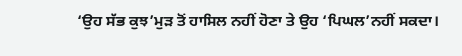‘ਉਹ ਸੱਭ ਕੁਝ’ਮੁੜ ਤੋਂ ਹਾਸਿਲ ਨਹੀਂ ਹੋਣਾ ਤੇ ਉਹ ‘ਪਿਘਲ’ਨਹੀਂ ਸਕਦਾ।